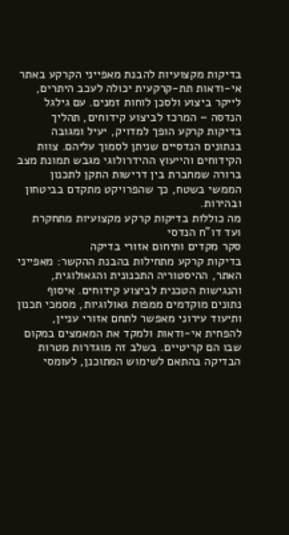בדיקות מקצועיות להבנת מאפייני הקרקע באתר
אי-ודאות תת-קרקעית יכולה לעכב היתרים, לייקר ביצוע ולסכן לוחות זמנים. עם גילגל הנדסה – המרכז לביצוע קידוחים, תהליך בדיקות קרקע הופך למדויק, יעיל ומגובה בנתונים הנדסיים שניתן לסמוך עליהם. צוות הקידוחים והייעוץ ההידרולוגי מגבש תמונת מצב ברורה שמחברת בין דרישות התקן לתכנון הממשי בשטח, כך שהפרויקט מתקדם בביטחון ובהירות.
מה כוללות בדיקות קרקע מקצועיות מתחקרת ועד דו"ח הנדסי
סקר מקדים ותיחום אזורי בדיקה
בדיקות קרקע מתחילות בהבנת ההקשר: מאפייני האתר, ההיסטוריה התכנונית והגאולוגית, והנגישות הטכנית לביצוע קידוחים. איסוף נתונים מוקדמים ממפות גאולוגיות, מסמכי תכנון ותיעוד עירוני מאפשר לתחם אזורי עניין, להפחית אי-ודאות ולמקד את המאמצים במקום שבו הם קריטיים. בשלב זה מוגדרות מטרות הבדיקה בהתאם לשימוש המתוכנן, לעומסי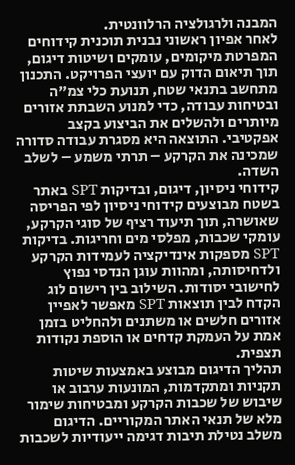המבנה ולרגולציה הרלוונטית.
לאחר אפיון ראשוני נבנית תוכנית קידוחים המפרטת מיקומים, עומקים ושיטות דיגום, תוך תיאום הדוק עם יועצי הפרויקט. התכנון מתחשב בתנאי שטח, תנועת כלי צמ"ה ובטיחות עבודה, כדי למנוע השבתת אזורים מיותרים ולהשלים את הביצוע בקצב אפקטיבי. התוצאה היא מסגרת עבודה סדורה שמכינה את הקרקע – תרתי משמע – לשלב השדה.
קידוחי ניסיון, דיגום, ובדיקות SPT באתר
בשטח מבוצעים קידוחי ניסיון לפי הפריסה שאושרה, תוך תיעוד רציף של סוגי הקרקע, עומקי שכבות, מפלסי מים וחריגות. בדיקות SPT מספקות אינדיקציה לעמידות הקרקע ולדחיסותה, ומהוות עוגן הנדסי נפוץ לחישובי יסודות. השילוב בין רישום לוג הקדח לבין תוצאות SPT מאפשר לאפיין אזורים חלשים או משתנים ולהחליט בזמן אמת על העמקת קדחים או הוספת נקודות תצפית.
תהליך הדיגום מבוצע באמצעות שיטות תקניות ומתקדמות, המונעות ערבוב או שיבוש של שכבות הקרקע ומבטיחות שימור מלא של תנאי האתר המקוריים. הדיגום משלב נטילת תיבות דגימה ייעודיות לשכבות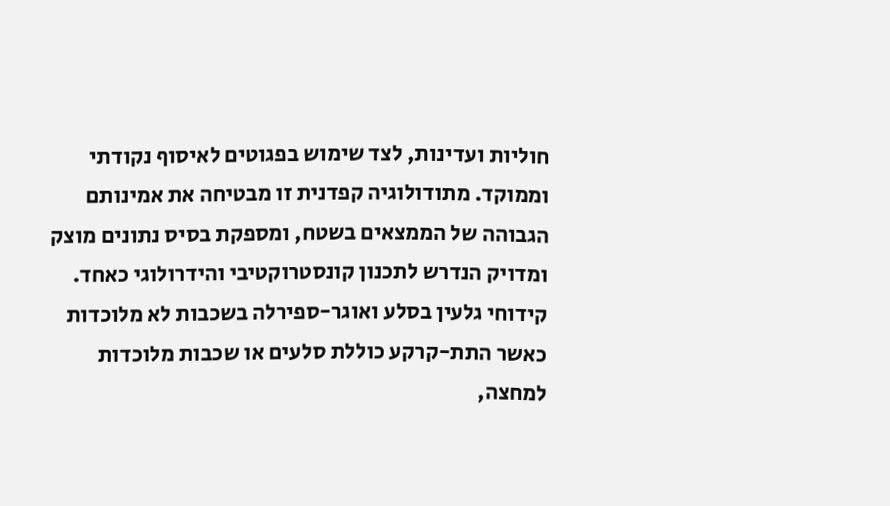חוליות ועדינות, לצד שימוש בפגוטים לאיסוף נקודתי וממוקד. מתודולוגיה קפדנית זו מבטיחה את אמינותם הגבוהה של הממצאים בשטח, ומספקת בסיס נתונים מוצק ומדויק הנדרש לתכנון קונסטרוקטיבי והידרולוגי כאחד.
קידוחי גלעין בסלע ואוגר-ספירלה בשכבות לא מלוכדות
כאשר התת-קרקע כוללת סלעים או שכבות מלוכדות למחצה,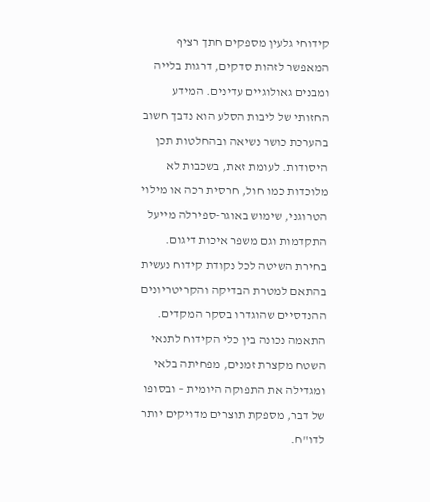קידוחי גלעין מספקים חתך רציף המאפשר לזהות סדקים, דרגות בלייה ומבנים גאולוגיים עדינים. המידע החזותי של ליבות הסלע הוא נדבך חשוב בהערכת כושר נשיאה ובהחלטות תכן היסודות. לעומת זאת, בשכבות לא מלוכדות כמו חול, חרסית רכה או מילוי הטרוגני, שימוש באוגר-ספירלה מייעל התקדמות וגם משפר איכות דיגום.
בחירת השיטה לכל נקודת קידוח נעשית בהתאם למטרת הבדיקה והקריטריונים ההנדסיים שהוגדרו בסקר המקדים. התאמה נכונה בין כלי הקידוח לתנאי השטח מקצרת זמנים, מפחיתה בלאי ומגדילה את התפוקה היומית – ובסופו של דבר, מספקת תוצרים מדויקים יותר לדו"ח.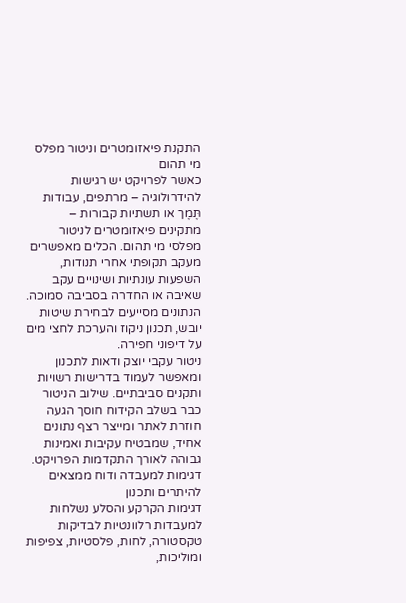התקנת פיאזומטרים וניטור מפלס מי תהום
כאשר לפרויקט יש רגישות להידרולוגיה – מרתפים, עבודות תֶּמֶך או תשתיות קבורות – מתקינים פיאזומטרים לניטור מפלסי מי תהום. הכלים מאפשרים מעקב תקופתי אחרי תנודות, השפעות עונתיות ושינויים עקב שאיבה או החדרה בסביבה סמוכה. הנתונים מסייעים לבחירת שיטות יובש, תכנון ניקוז והערכת לחצי מים על דיפוני חפירה.
ניטור עקבי יוצק ודאות לתכנון ומאפשר לעמוד בדרישות רשויות ותקנים סביבתיים. שילוב הניטור כבר בשלב הקידוח חוסך הגעה חוזרת לאתר ומייצר רצף נתונים אחיד, שמבטיח עקיבות ואמינות גבוהה לאורך התקדמות הפרויקט.
דגימות למעבדה ודוח ממצאים להיתרים ותכנון
דגימות הקרקע והסלע נשלחות למעבדות רלוונטיות לבדיקות טקסטורה, לחות, פלסטיות, צפיפות ומוליכות,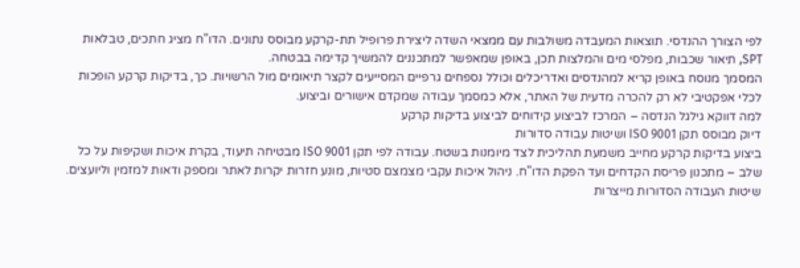לפי הצורך ההנדסי. תוצאות המעבדה משולבות עם ממצאי השדה ליצירת פרופיל תת-קרקע מבוסס נתונים. הדו"ח מציג חתכים, טבלאות SPT, תיאור שכבות, מפלסי מים והמלצות תכן, באופן שמאפשר למתכננים להמשיך קדימה בבטחה.
המסמך מנוסח באופן קריא למהנדסים ואדריכלים וכולל נספחים גרפיים המסייעים לקצר תיאומים מול הרשויות. כך, בדיקות קרקע הופכות לכלי אפקטיבי לא רק להכרה מדעית של האתר, אלא כמסמך עבודה שמקדם אישורים וביצוע.
למה דווקא גילגל הנדסה – המרכז לביצוע קידוחים לביצוע בדיקות קרקע
דיוק מבוסס תקן ISO 9001 ושיטות עבודה סדורות
ביצוע בדיקות קרקע מחייב משמעת תהליכית לצד מיומנות בשטח. עבודה לפי תקן ISO 9001 מבטיחה תיעוד, בקרת איכות ושקיפות על כל שלב – מתכנון פריסת הקדחים ועד הפקת הדו"ח. ניהול איכות עקבי מצמצם סטיות, מונע חזרות יקרות לאתר ומספק ודאות למזמין וליועצים.
שיטות העבודה הסדורות מייצרות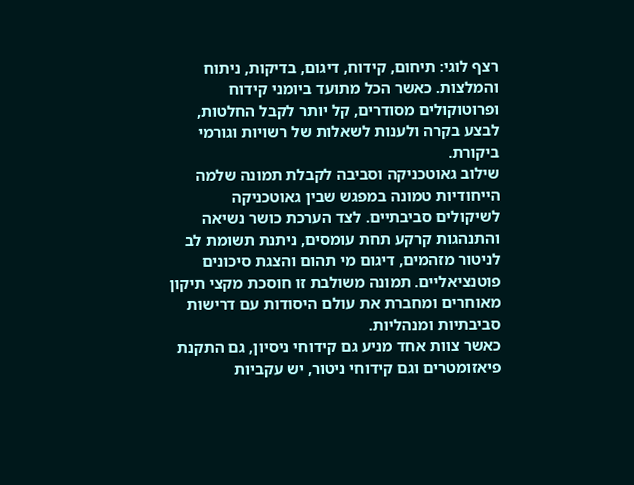רצף לוגי: תיחום, קידוח, דיגום, בדיקות, ניתוח והמלצות. כאשר הכל מתועד ביומני קידוח ופרוטוקולים מסודרים, קל יותר לקבל החלטות, לבצע בקרה ולענות לשאלות של רשויות וגורמי ביקורת.
שילוב גאוטכניקה וסביבה לקבלת תמונה שלמה
הייחודיות טמונה במפגש שבין גאוטכניקה לשיקולים סביבתיים. לצד הערכת כושר נשיאה והתנהגות קרקע תחת עומסים, ניתנת תשומת לב לניטור מזהמים, דיגום מי תהום והצגת סיכונים פוטנציאליים. תמונה משולבת זו חוסכת מקצי תיקון מאוחרים ומחברת את עולם היסודות עם דרישות סביבתיות ומנהליות.
כאשר צוות אחד מניע גם קידוחי ניסיון, גם התקנת פיאזומטרים וגם קידוחי ניטור, יש עקביות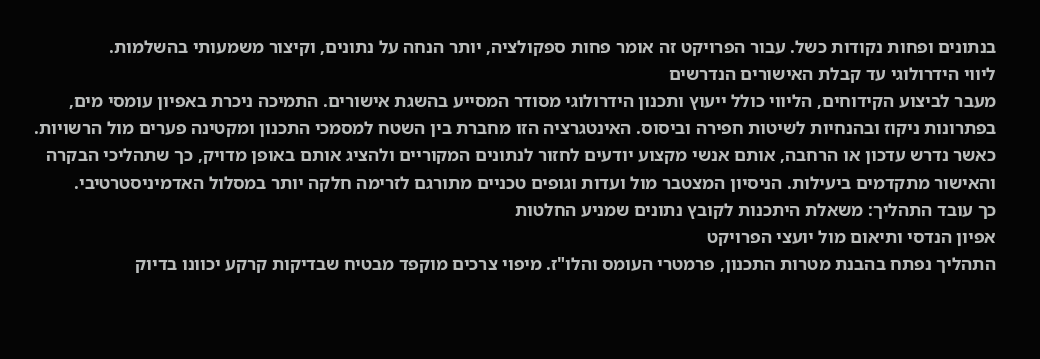בנתונים ופחות נקודות כשל. עבור הפרויקט זה אומר פחות ספקולציה, יותר הנחה על נתונים, וקיצור משמעותי בהשלמות.
ליווי הידרולוגי עד קבלת האישורים הנדרשים
מעבר לביצוע הקידוחים, הליווי כולל ייעוץ ותכנון הידרולוגי מסודר המסייע בהשגת אישורים. התמיכה ניכרת באפיון עומסי מים, בפתרונות ניקוז ובהנחיות לשיטות חפירה וביסוס. האינטגרציה הזו מחברת בין השטח למסמכי התכנון ומקטינה פערים מול הרשויות.
כאשר נדרש עדכון או הרחבה, אותם אנשי מקצוע יודעים לחזור לנתונים המקוריים ולהציג אותם באופן מדויק, כך שתהליכי הבקרה והאישור מתקדמים ביעילות. הניסיון המצטבר מול ועדות וגופים טכניים מתורגם לזרימה חלקה יותר במסלול האדמיניסטרטיבי.
כך עובד התהליך: משאלת היתכנות לקובץ נתונים שמניע החלטות
אפיון הנדסי ותיאום מול יועצי הפרויקט
התהליך נפתח בהבנת מטרות התכנון, פרמטרי העומס והלו"ז. מיפוי צרכים מוקפד מבטיח שבדיקות קרקע יכוונו בדיוק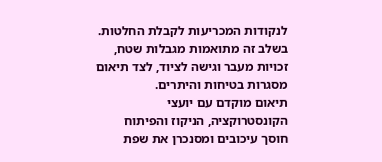לנקודות המכריעות לקבלת החלטות. בשלב זה מתואמות מגבלות שטח, זכויות מעבר וגישה לציוד, לצד תיאום מסגרות בטיחות והיתרים.
תיאום מוקדם עם יועצי הקונסטרוקציה, הניקוז והפיתוח חוסך עיכובים ומסנכרן את שפת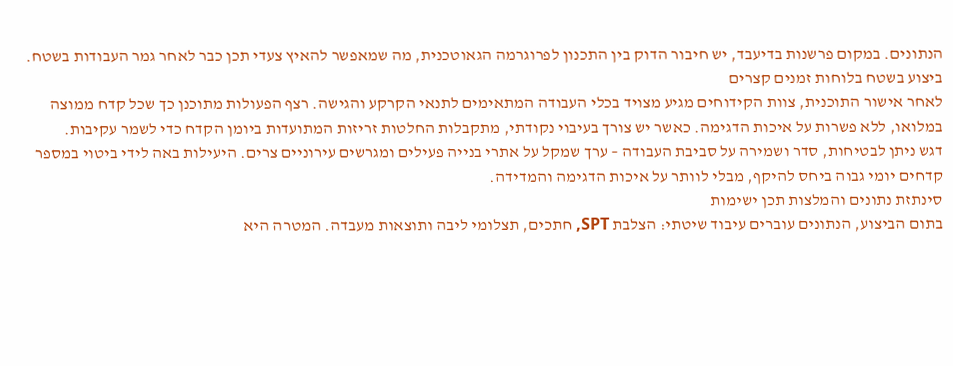הנתונים. במקום פרשנות בדיעבד, יש חיבור הדוק בין התכנון לפרוגרמה הגאוטכנית, מה שמאפשר להאיץ צעדי תכן כבר לאחר גמר העבודות בשטח.
ביצוע בשטח בלוחות זמנים קצרים
לאחר אישור התוכנית, צוות הקידוחים מגיע מצויד בכלי העבודה המתאימים לתנאי הקרקע והגישה. רצף הפעולות מתוכנן כך שכל קדח ממוצה במלואו, ללא פשרות על איכות הדגימה. כאשר יש צורך בעיבוי נקודתי, מתקבלות החלטות זריזות המתועדות ביומן הקדח כדי לשמר עקיבות.
דגש ניתן לבטיחות, סדר ושמירה על סביבת העבודה – ערך שמקל על אתרי בנייה פעילים ומגרשים עירוניים צרים. היעילות באה לידי ביטוי במספר קדחים יומי גבוה ביחס להיקף, מבלי לוותר על איכות הדגימה והמדידה.
סינתזת נתונים והמלצות תכן ישימות
בתום הביצוע, הנתונים עוברים עיבוד שיטתי: הצלבת SPT, חתכים, תצלומי ליבה ותוצאות מעבדה. המטרה היא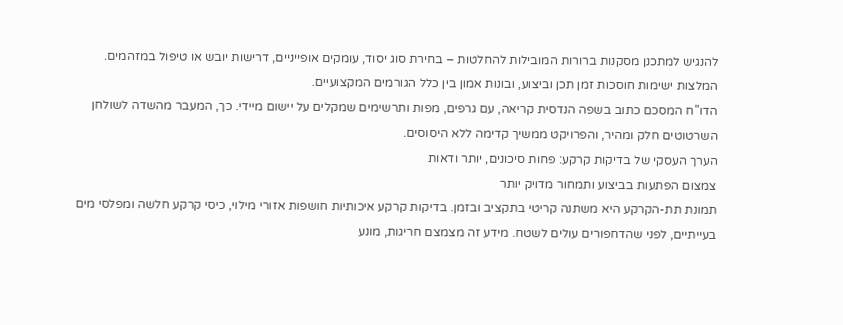להנגיש למתכנן מסקנות ברורות המובילות להחלטות – בחירת סוג יסוד, עומקים אופייניים, דרישות יובש או טיפול במזהמים. המלצות ישימות חוסכות זמן תכן וביצוע, ובונות אמון בין כלל הגורמים המקצועיים.
הדו"ח המסכם כתוב בשפה הנדסית קריאה, עם גרפים, מפות ותרשימים שמקלים על יישום מיידי. כך, המעבר מהשדה לשולחן השרטוטים חלק ומהיר, והפרויקט ממשיך קדימה ללא היסוסים.
הערך העסקי של בדיקות קרקע: פחות סיכונים, יותר ודאות
צמצום הפתעות בביצוע ותמחור מדויק יותר
תמונת תת-הקרקע היא משתנה קריטי בתקציב ובזמן. בדיקות קרקע איכותיות חושפות אזורי מילוי, כיסי קרקע חלשה ומפלסי מים בעייתיים, לפני שהדחפורים עולים לשטח. מידע זה מצמצם חריגות, מונע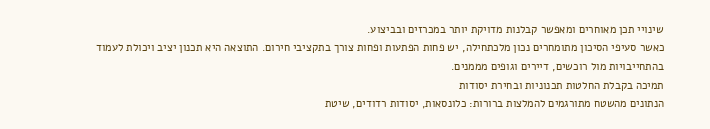שינויי תכן מאוחרים ומאפשר קבלנות מדויקת יותר במכרזים ובביצוע.
כאשר סעיפי הסיכון מתומחרים נכון מלכתחילה, יש פחות הפתעות ופחות צורך בתקציבי חירום. התוצאה היא תכנון יציב ויכולת לעמוד בהתחייבויות מול רוכשים, דיירים וגופים מממנים.
תמיכה בקבלת החלטות תכנוניות ובחירת יסודות
הנתונים מהשטח מתורגמים להמלצות ברורות: כלונסאות, יסודות רדודים, שיטת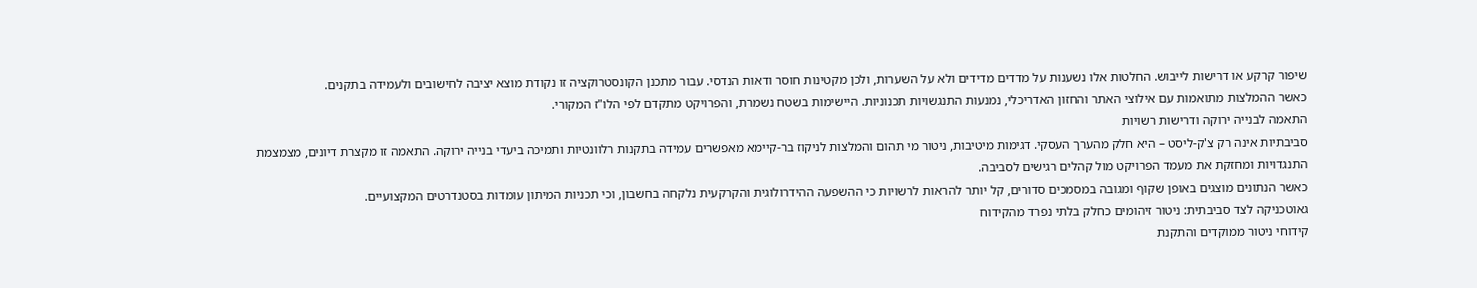שיפור קרקע או דרישות לייבוש. החלטות אלו נשענות על מדדים מדידים ולא על השערות, ולכן מקטינות חוסר ודאות הנדסי. עבור מתכנן הקונסטרוקציה זו נקודת מוצא יציבה לחישובים ולעמידה בתקנים.
כאשר ההמלצות מתואמות עם אילוצי האתר והחזון האדריכלי, נמנעות התנגשויות תכנוניות. היישימות בשטח נשמרת, והפרויקט מתקדם לפי הלו"ז המקורי.
התאמה לבנייה ירוקה ודרישות רשויות
סביבתיות אינה רק צ'ק-ליסט – היא חלק מהערך העסקי. דגימות מיטיבות, ניטור מי תהום והמלצות לניקוז בר-קיימא מאפשרים עמידה בתקנות רלוונטיות ותמיכה ביעדי בנייה ירוקה. התאמה זו מקצרת דיונים, מצמצמת התנגדויות ומחזקת את מעמד הפרויקט מול קהלים רגישים לסביבה.
כאשר הנתונים מוצגים באופן שקוף ומגובה במסמכים סדורים, קל יותר להראות לרשויות כי ההשפעה ההידרולוגית והקרקעית נלקחה בחשבון, וכי תכניות המיתון עומדות בסטנדרטים המקצועיים.
גאוטכניקה לצד סביבתית: ניטור זיהומים כחלק בלתי נפרד מהקידוח
קידוחי ניטור ממוקדים והתקנת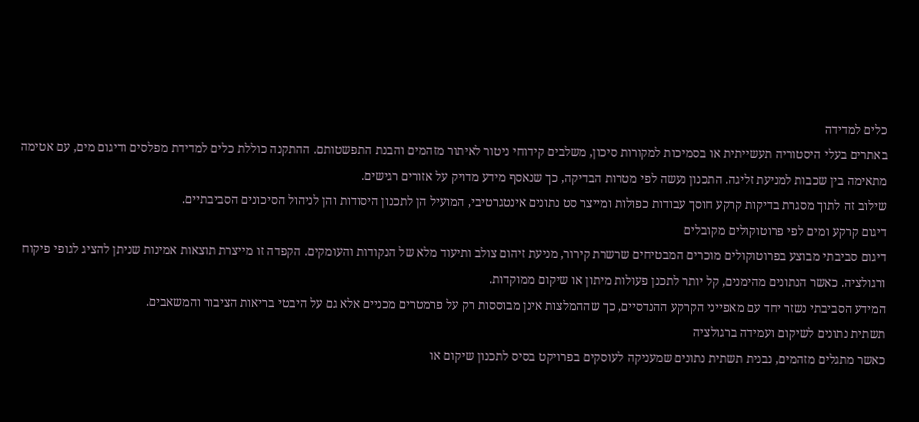כלים למדידה
באתרים בעלי היסטוריה תעשייתית או בסמיכות למקורות סיכון, משלבים קידוחי ניטור לאיתור מזהמים והבנת התפשטותם. ההתקנה כוללת כלים למדידת מפלסים ודיגום מים, עם אטימה מתאימה בין שכבות למניעת זליגה. התכנון נעשה לפי מטרות הבדיקה, כך שנאסף מידע מדויק על אזורים רגישים.
שילוב זה לתוך מסגרת בדיקות קרקע חוסך עבודות כפולות ומייצר סט נתונים אינטגרטיבי, המועיל הן לתכנון היסודות והן לניהול הסיכונים הסביבתיים.
דיגום קרקע ומים לפי פרוטוקולים מקובלים
דיגום סביבתי מבוצע בפרוטוקולים מוכרים המבטיחים שרשרת קירור, מניעת זיהום צולב ותיעוד מלא של הנקודות והעומקים. הקפדה זו מייצרת תוצאות אמינות שניתן להציג לגופי פיקוח ורגולציה. כאשר הנתונים מהימנים, קל יותר לתכנן פעולות מיתון או שיקום ממוקדות.
המידע הסביבתי נשזר יחד עם מאפייני הקרקע ההנדסיים, כך שההמלצות אינן מבוססות רק על פרמטרים מכניים אלא גם על היבטי בריאות הציבור והמשאבים.
תשתית נתונים לשיקום ועמידה ברגולציה
כאשר מתגלים מזהמים, נבנית תשתית נתונים שמעניקה לעוסקים בפרויקט בסיס לתכנון שיקום או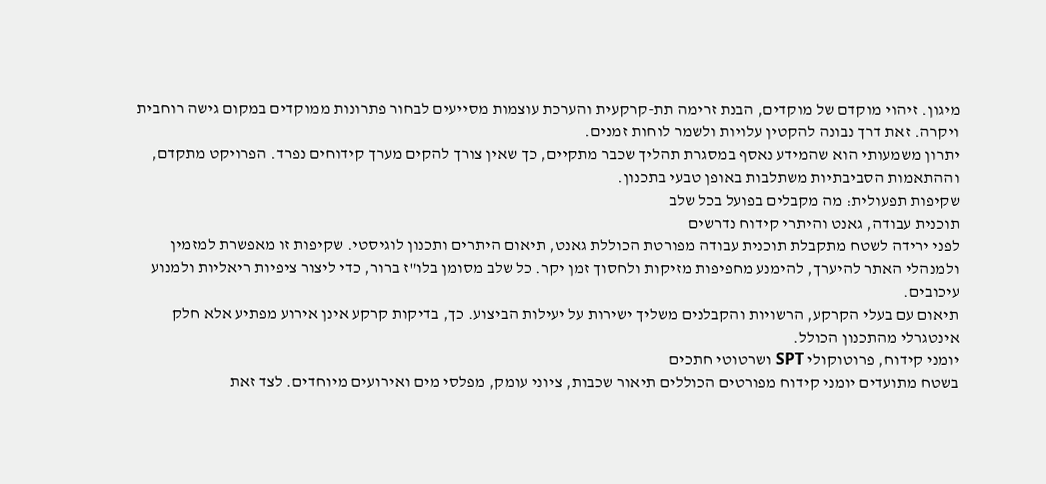מיגון. זיהוי מוקדם של מוקדים, הבנת זרימה תת-קרקעית והערכת עוצמות מסייעים לבחור פתרונות ממוקדים במקום גישה רוחבית ויקרה. זאת דרך נבונה להקטין עלויות ולשמר לוחות זמנים.
יתרון משמעותי הוא שהמידע נאסף במסגרת תהליך שכבר מתקיים, כך שאין צורך להקים מערך קידוחים נפרד. הפרויקט מתקדם, וההתאמות הסביבתיות משתלבות באופן טבעי בתכנון.
שקיפות תפעולית: מה מקבלים בפועל בכל שלב
תוכנית עבודה, גאנט והיתרי קידוח נדרשים
לפני ירידה לשטח מתקבלת תוכנית עבודה מפורטת הכוללת גאנט, תיאום היתרים ותכנון לוגיסטי. שקיפות זו מאפשרת למזמין ולמנהלי האתר להיערך, להימנע מחפיפות מזיקות ולחסוך זמן יקר. כל שלב מסומן בלו"ז ברור, כדי ליצור ציפיות ריאליות ולמנוע עיכובים.
תיאום עם בעלי הקרקע, הרשויות והקבלנים משליך ישירות על יעילות הביצוע. כך, בדיקות קרקע אינן אירוע מפתיע אלא חלק אינטגרלי מהתכנון הכולל.
יומני קידוח, פרוטוקולי SPT ושרטוטי חתכים
בשטח מתועדים יומני קידוח מפורטים הכוללים תיאור שכבות, ציוני עומק, מפלסי מים ואירועים מיוחדים. לצד זאת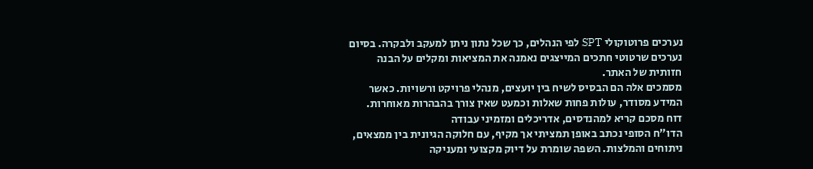נערכים פרוטוקולי SPT לפי הנהלים, כך שכל נתון ניתן למעקב ולבקרה. בסיום נערכים שרטוטי חתכים המייצגים נאמנה את המציאות ומקלים על הבנה חזותית של האתר.
מסמכים אלה הם הבסיס לשיח בין יועצים, מנהלי פרויקט ורשויות. כאשר המידע מסודר, עולות פחות שאלות וכמעט שאין צורך בהבהרות מאוחרות.
דוח מסכם קריא למהנדסים, אדריכלים ומזמיני עבודה
הדו"ח הסופי נכתב באופן תמציתי אך מקיף, עם חלוקה הגיונית בין ממצאים, ניתוחים והמלצות. השפה שומרת על דיוק מקצועי ומעניקה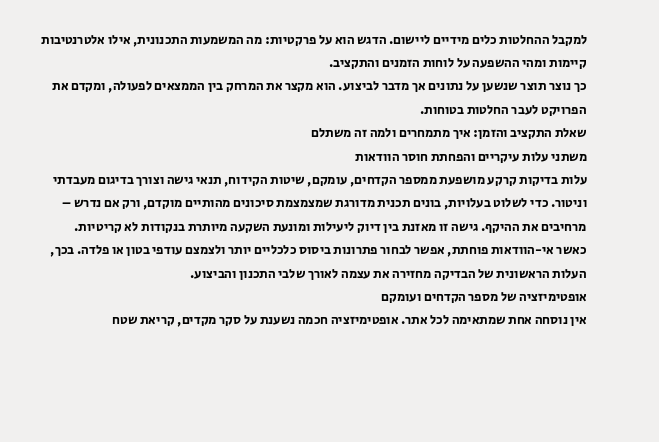למקבל ההחלטות כלים מידיים ליישום. הדגש הוא על פרקטיות: מה המשמעות התכנונית, אילו אלטרנטיבות קיימות ומהי ההשפעה על לוחות הזמנים והתקציב.
כך נוצר תוצר שנשען על נתונים אך מדבר לביצוע. הוא מקצר את המרחק בין הממצאים לפעולה, ומקדם את הפרויקט לעבר החלטות בטוחות.
שאלת התקציב והזמן: איך מתמחרים ולמה זה משתלם
משתני עלות עיקריים והפחתת חוסר הוודאות
עלות בדיקות קרקע מושפעת ממספר הקדחים, עומקם, שיטות הקידוח, תנאי גישה וצורך בדיגום מעבדתי וניטור. כדי לשלוט בעלויות, בונים תכנית מדורגת שמצמצמת סיכונים מהותיים מוקדם, ורק אם נדרש – מרחיבים את ההיקף. גישה זו מאזנת בין דיוק ליעילות ומונעת השקעה מיותרת בנקודות לא קריטיות.
כאשר אי-הוודאות פוחתת, אפשר לבחור פתרונות ביסוס כלכליים יותר ולצמצם עודפי בטון או פלדה. בכך, העלות הראשונית של הבדיקה מחזירה את עצמה לאורך שלבי התכנון והביצוע.
אופטימיזציה של מספר הקדחים ועומקם
אין נוסחה אחת שמתאימה לכל אתר. אופטימיזציה חכמה נשענת על סקר מקדים, קריאת שטח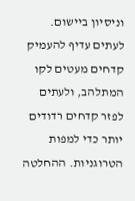וניסיון ביישום. לעתים עדיף להעמיק קדחים מעטים לקו המתלהב, ולעתים לפזר קדחים רדודים יותר כדי למפות הטרוגניות. ההחלטה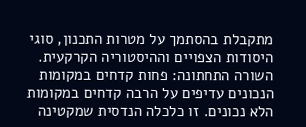מתקבלת בהסתמך על מטרות התכנון, סוגי היסודות הצפויים וההיסטוריה הקרקעית.
השורה התחתונה: פחות קדחים במקומות הנכונים עדיפים על הרבה קדחים במקומות הלא נכונים. זו כלכלה הנדסית שמקטינה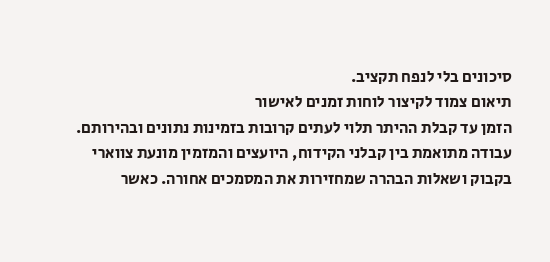סיכונים בלי לנפח תקציב.
תיאום צמוד לקיצור לוחות זמנים לאישור
הזמן עד קבלת ההיתר תלוי לעתים קרובות בזמינות נתונים ובהירותם. עבודה מתואמת בין קבלני הקידוח, היועצים והמזמין מונעת צווארי בקבוק ושאלות הבהרה שמחזירות את המסמכים אחורה. כאשר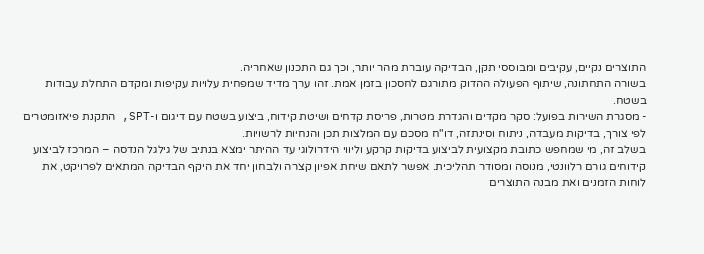התוצרים נקיים, עקיבים ומבוססי תקן, הבדיקה עוברת מהר יותר, וכך גם התכנון שאחריה.
בשורה התחתונה, שיתוף הפעולה ההדוק מתורגם לחסכון בזמן אמת. זהו ערך מדיד שמפחית עלויות עקיפות ומקדם התחלת עבודות בשטח.
- מסגרת השירות בפועל: סקר מקדים והגדרת מטרות, פריסת קדחים ושיטת קידוח, ביצוע בשטח עם דיגום ו-SPT, התקנת פיאזומטרים לפי צורך, בדיקות מעבדה, ניתוח וסינתזה, דו"ח מסכם עם המלצות תכן והנחיות לרשויות.
בשלב זה, מי שמחפש כתובת מקצועית לביצוע בדיקות קרקע וליווי הידרולוגי עד ההיתר ימצא בנתיב של גילגל הנדסה – המרכז לביצוע קידוחים גורם רלוונטי, מנוסה ומסודר תהליכית. אפשר לתאם שיחת אפיון קצרה ולבחון יחד את היקף הבדיקה המתאים לפרויקט, את לוחות הזמנים ואת מבנה התוצרים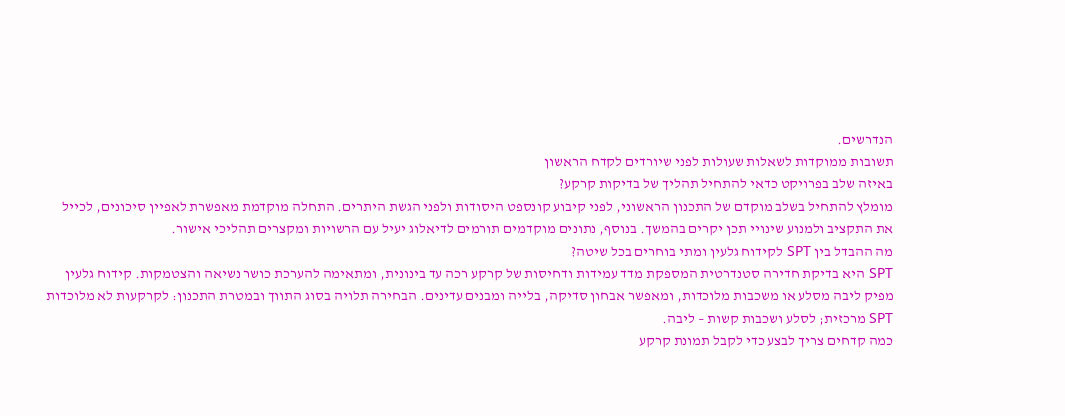הנדרשים.
תשובות ממוקדות לשאלות שעולות לפני שיורדים לקדח הראשון
באיזה שלב בפרויקט כדאי להתחיל תהליך של בדיקות קרקע?
מומלץ להתחיל בשלב מוקדם של התכנון הראשוני, לפני קיבוע קונספט היסודות ולפני הגשת היתרים. התחלה מוקדמת מאפשרת לאפיין סיכונים, לכייל את התקציב ולמנוע שינויי תכן יקרים בהמשך. בנוסף, נתונים מוקדמים תורמים לדיאלוג יעיל עם הרשויות ומקצרים תהליכי אישור.
מה ההבדל בין SPT לקידוח גלעין ומתי בוחרים בכל שיטה?
SPT היא בדיקת חדירה סטנדרטית המספקת מדד עמידות ודחיסות של קרקע רכה עד בינונית, ומתאימה להערכת כושר נשיאה והצטמקות. קידוח גלעין מפיק ליבה מסלע או משכבות מלוכדות, ומאפשר אבחון סדיקה, בלייה ומבנים עדינים. הבחירה תלויה בסוג התווך ובמטרת התכנון: לקרקעות לא מלוכדות SPT מרכזית; לסלע ושכבות קשות – ליבה.
כמה קדחים צריך לבצע כדי לקבל תמונת קרקע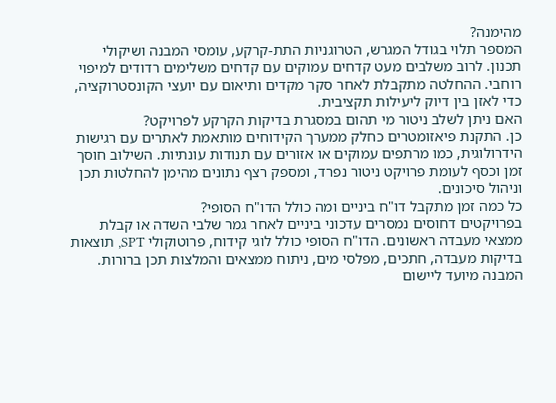מהימנה?
המספר תלוי בגודל המגרש, הטרוגניות התת-קרקע, עומסי המבנה ושיקולי תכנון. לרוב משלבים מעט קדחים עמוקים עם קדחים משלימים רדודים למיפוי רוחבי. ההחלטה מתקבלת לאחר סקר מקדים ותיאום עם יועצי הקונסטרוקציה, כדי לאזן בין דיוק ליעילות תקציבית.
האם ניתן לשלב ניטור מי תהום במסגרת בדיקות הקרקע לפרויקט?
כן. התקנת פיאזומטרים כחלק ממערך הקידוחים מותאמת לאתרים עם רגישות הידרולוגית, כמו מרתפים עמוקים או אזורים עם תנודות עונתיות. השילוב חוסך זמן וכסף לעומת פרויקט ניטור נפרד, ומספק רצף נתונים מהימן להחלטות תכן וניהול סיכונים.
כל כמה זמן מתקבל דו"ח ביניים ומה כולל הדו"ח הסופי?
בפרויקטים דחוסים נמסרים עדכוני ביניים לאחר גמר שלבי השדה או קבלת ממצאי מעבדה ראשונים. הדו"ח הסופי כולל לוגי קידוח, פרוטוקולי SPT, תוצאות בדיקות מעבדה, חתכים, מפלסי מים, ניתוח ממצאים והמלצות תכן ברורות. המבנה מיועד ליישום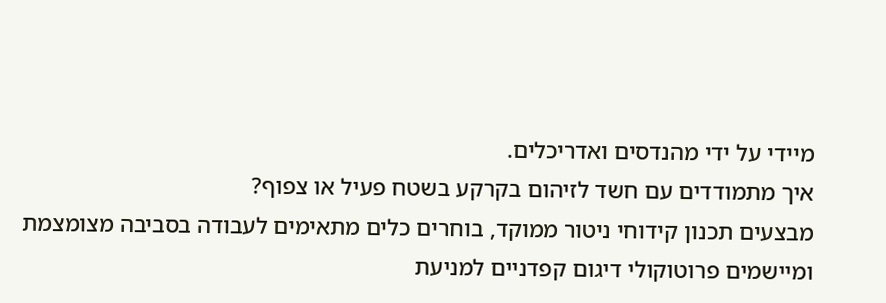מיידי על ידי מהנדסים ואדריכלים.
איך מתמודדים עם חשד לזיהום בקרקע בשטח פעיל או צפוף?
מבצעים תכנון קידוחי ניטור ממוקד, בוחרים כלים מתאימים לעבודה בסביבה מצומצמת ומיישמים פרוטוקולי דיגום קפדניים למניעת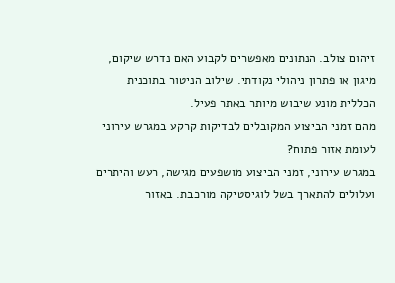זיהום צולב. הנתונים מאפשרים לקבוע האם נדרש שיקום, מיגון או פתרון ניהולי נקודתי. שילוב הניטור בתוכנית הכללית מונע שיבוש מיותר באתר פעיל.
מהם זמני הביצוע המקובלים לבדיקות קרקע במגרש עירוני לעומת אזור פתוח?
במגרש עירוני, זמני הביצוע מושפעים מגישה, רעש והיתרים ועלולים להתארך בשל לוגיסטיקה מורכבת. באזור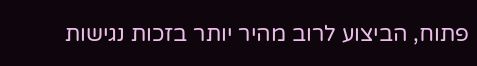פתוח, הביצוע לרוב מהיר יותר בזכות נגישות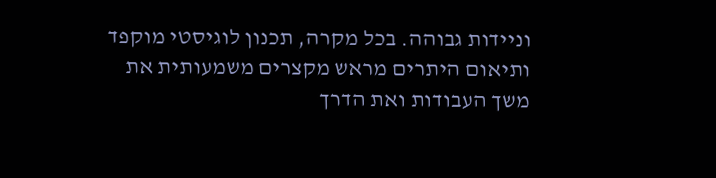וניידות גבוהה. בכל מקרה, תכנון לוגיסטי מוקפד ותיאום היתרים מראש מקצרים משמעותית את משך העבודות ואת הדרך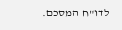לדו"ח המסכם.